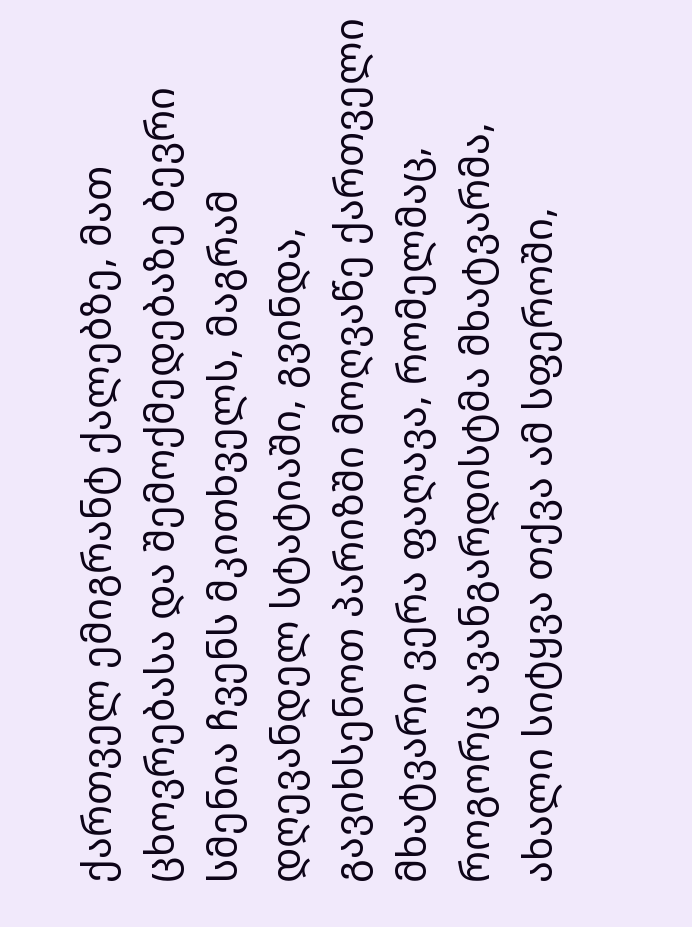ქართველ ემიგრანტ ქალებზე, მათ ცხოვრებასა და შემოქმედებაზე ბევრი სმენია ჩვენს მკითხველს, მაგრამ დღევანდელ სტატიაში, გვინდა, გავიხსენოთ პარიზში მოღვაწე ქართველი მხატვარი ვერა ფაღავა, რომელმაც, როგორც ავანგარდისტმა მხატვარმა, ახალი სიტყვა თქვა ამ სფეროში,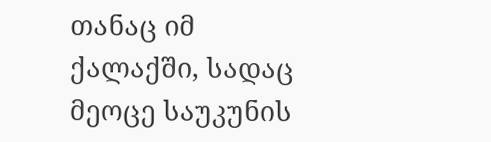თანაც იმ ქალაქში, სადაც მეოცე საუკუნის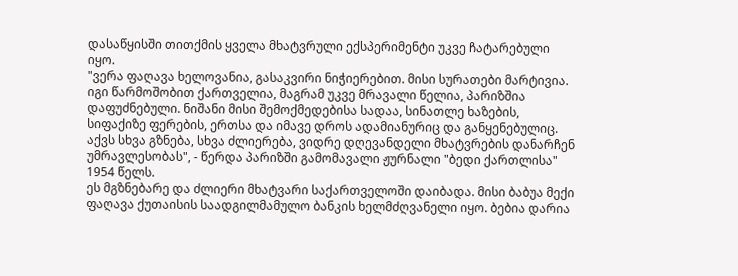დასაწყისში თითქმის ყველა მხატვრული ექსპერიმენტი უკვე ჩატარებული იყო.
"ვერა ფაღავა ხელოვანია, გასაკვირი ნიჭიერებით. მისი სურათები მარტივია. იგი წარმოშობით ქართველია, მაგრამ უკვე მრავალი წელია, პარიზშია დაფუძნებული. ნიშანი მისი შემოქმედებისა სადაა, სინათლე ხაზების, სიფაქიზე ფერების, ერთსა და იმავე დროს ადამიანურიც და განყენებულიც. აქვს სხვა გზნება, სხვა ძლიერება, ვიდრე დღევანდელი მხატვრების დანარჩენ უმრავლესობას", - წერდა პარიზში გამომავალი ჟურნალი "ბედი ქართლისა" 1954 წელს.
ეს მგზნებარე და ძლიერი მხატვარი საქართველოში დაიბადა. მისი ბაბუა მექი ფაღავა ქუთაისის საადგილმამულო ბანკის ხელმძღვანელი იყო. ბებია დარია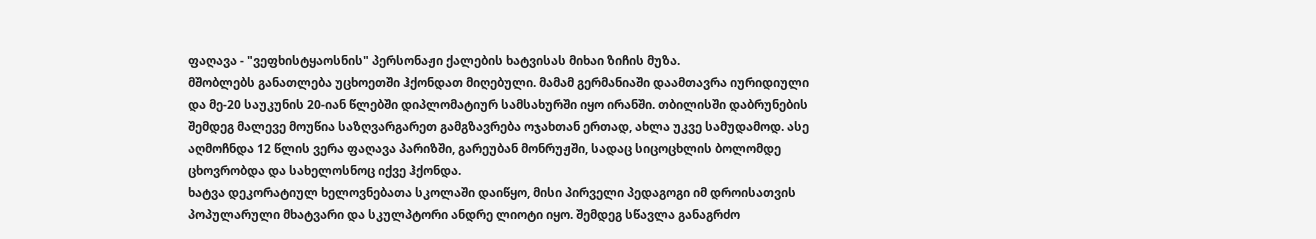ფაღავა - "ვეფხისტყაოსნის" პერსონაჟი ქალების ხატვისას მიხაი ზიჩის მუზა.
მშობლებს განათლება უცხოეთში ჰქონდათ მიღებული. მამამ გერმანიაში დაამთავრა იურიდიული და მე-20 საუკუნის 20-იან წლებში დიპლომატიურ სამსახურში იყო ირანში. თბილისში დაბრუნების შემდეგ მალევე მოუწია საზღვარგარეთ გამგზავრება ოჯახთან ერთად, ახლა უკვე სამუდამოდ. ასე აღმოჩნდა 12 წლის ვერა ფაღავა პარიზში, გარეუბან მონრუჟში, სადაც სიცოცხლის ბოლომდე ცხოვრობდა და სახელოსნოც იქვე ჰქონდა.
ხატვა დეკორატიულ ხელოვნებათა სკოლაში დაიწყო, მისი პირველი პედაგოგი იმ დროისათვის პოპულარული მხატვარი და სკულპტორი ანდრე ლიოტი იყო. შემდეგ სწავლა განაგრძო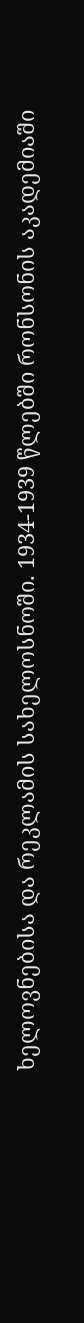ხელოვნებისა და რეკლამის სახელოსნოში. 1934-1939 წლებში რონსონის აკადემიაში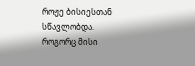როჟე ბისიესთან სწავლობდა. როგორც მისი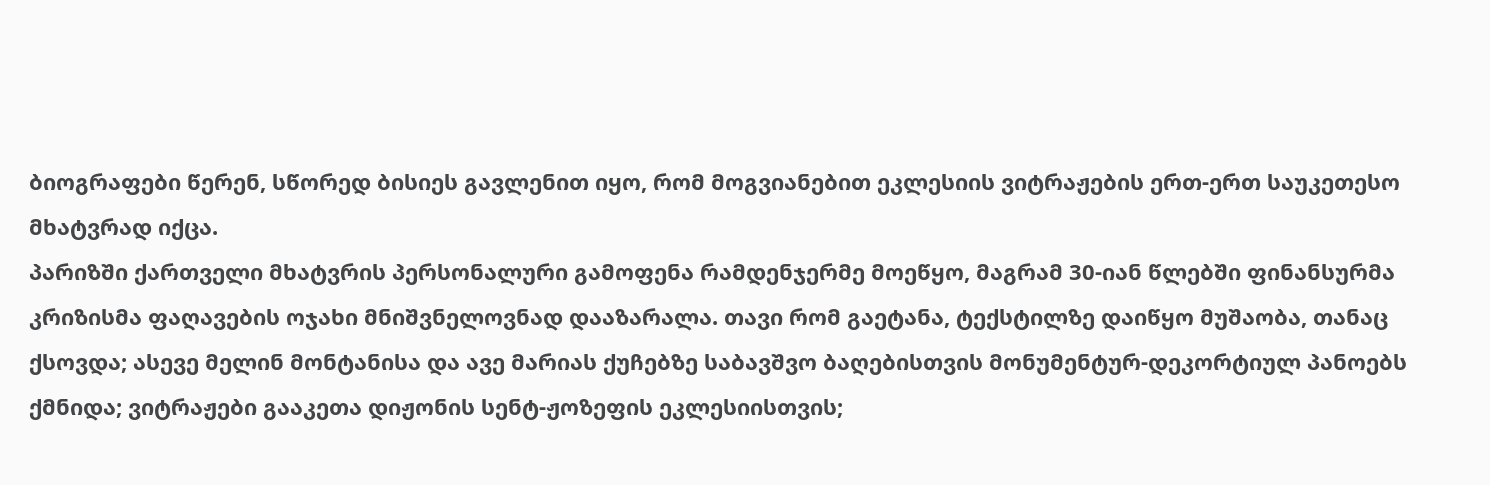ბიოგრაფები წერენ, სწორედ ბისიეს გავლენით იყო, რომ მოგვიანებით ეკლესიის ვიტრაჟების ერთ-ერთ საუკეთესო მხატვრად იქცა.
პარიზში ქართველი მხატვრის პერსონალური გამოფენა რამდენჯერმე მოეწყო, მაგრამ 30-იან წლებში ფინანსურმა კრიზისმა ფაღავების ოჯახი მნიშვნელოვნად დააზარალა. თავი რომ გაეტანა, ტექსტილზე დაიწყო მუშაობა, თანაც ქსოვდა; ასევე მელინ მონტანისა და ავე მარიას ქუჩებზე საბავშვო ბაღებისთვის მონუმენტურ-დეკორტიულ პანოებს ქმნიდა; ვიტრაჟები გააკეთა დიჟონის სენტ-ჟოზეფის ეკლესიისთვის;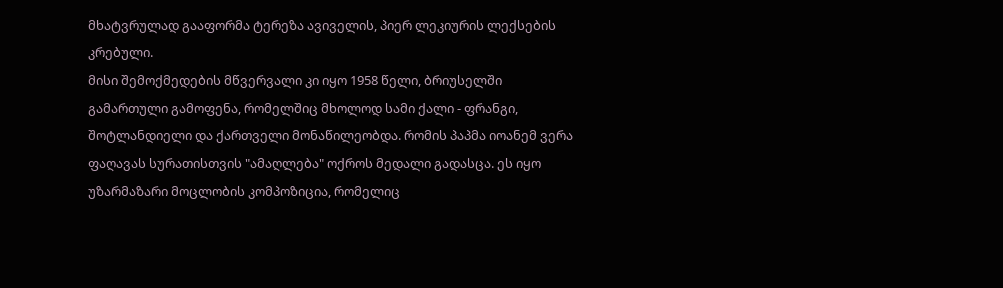მხატვრულად გააფორმა ტერეზა ავიველის, პიერ ლეკიურის ლექსების კრებული.
მისი შემოქმედების მწვერვალი კი იყო 1958 წელი, ბრიუსელში გამართული გამოფენა, რომელშიც მხოლოდ სამი ქალი - ფრანგი, შოტლანდიელი და ქართველი მონაწილეობდა. რომის პაპმა იოანემ ვერა ფაღავას სურათისთვის "ამაღლება" ოქროს მედალი გადასცა. ეს იყო უზარმაზარი მოცლობის კომპოზიცია, რომელიც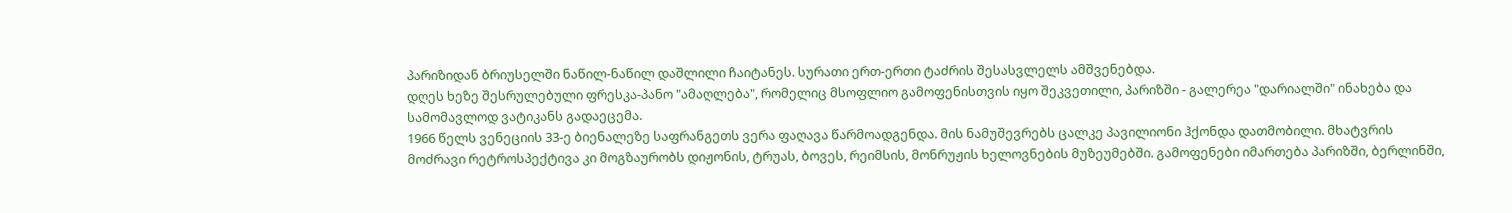პარიზიდან ბრიუსელში ნაწილ-ნაწილ დაშლილი ჩაიტანეს. სურათი ერთ-ერთი ტაძრის შესასვლელს ამშვენებდა.
დღეს ხეზე შესრულებული ფრესკა-პანო "ამაღლება", რომელიც მსოფლიო გამოფენისთვის იყო შეკვეთილი, პარიზში - გალერეა "დარიალში" ინახება და სამომავლოდ ვატიკანს გადაეცემა.
1966 წელს ვენეციის 33-ე ბიენალეზე საფრანგეთს ვერა ფაღავა წარმოადგენდა. მის ნამუშევრებს ცალკე პავილიონი ჰქონდა დათმობილი. მხატვრის მოძრავი რეტროსპექტივა კი მოგზაურობს დიჟონის, ტრუას, ბოვეს, რეიმსის, მონრუჟის ხელოვნების მუზეუმებში. გამოფენები იმართება პარიზში, ბერლინში,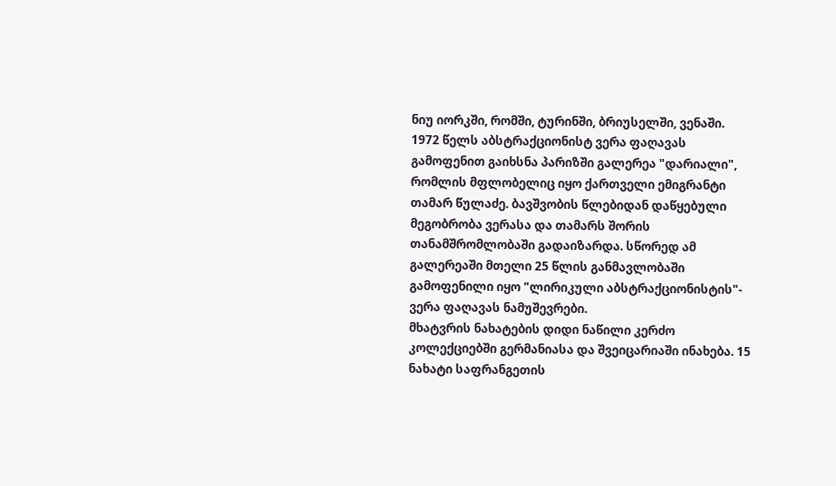ნიუ იორკში, რომში, ტურინში, ბრიუსელში, ვენაში.
1972 წელს აბსტრაქციონისტ ვერა ფაღავას გამოფენით გაიხსნა პარიზში გალერეა "დარიალი", რომლის მფლობელიც იყო ქართველი ემიგრანტი თამარ წულაძე. ბავშვობის წლებიდან დაწყებული მეგობრობა ვერასა და თამარს შორის თანამშრომლობაში გადაიზარდა. სწორედ ამ გალერეაში მთელი 25 წლის განმავლობაში გამოფენილი იყო "ლირიკული აბსტრაქციონისტის"- ვერა ფაღავას ნამუშევრები.
მხატვრის ნახატების დიდი ნაწილი კერძო კოლექციებში გერმანიასა და შვეიცარიაში ინახება. 15 ნახატი საფრანგეთის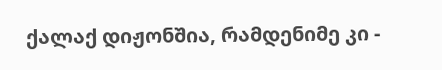ქალაქ დიჟონშია, რამდენიმე კი -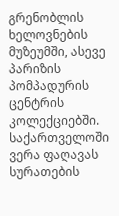გრენობლის ხელოვნების მუზეუმში, ასევე პარიზის პომპადურის ცენტრის კოლექციებში.
საქართველოში ვერა ფაღავას სურათების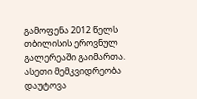გამოფენა 2012 წელს თბილისის ეროვნულ გალერეაში გაიმართა.
ასეთი მემკვიდრეობა დაუტოვა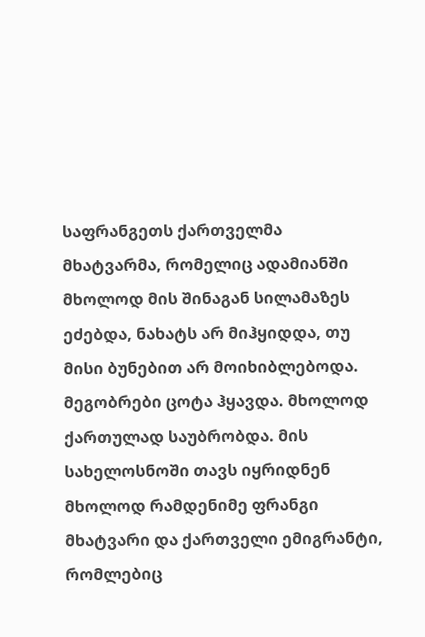საფრანგეთს ქართველმა მხატვარმა, რომელიც ადამიანში მხოლოდ მის შინაგან სილამაზეს ეძებდა, ნახატს არ მიჰყიდდა, თუ მისი ბუნებით არ მოიხიბლებოდა. მეგობრები ცოტა ჰყავდა. მხოლოდ ქართულად საუბრობდა. მის სახელოსნოში თავს იყრიდნენ მხოლოდ რამდენიმე ფრანგი მხატვარი და ქართველი ემიგრანტი, რომლებიც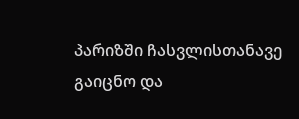პარიზში ჩასვლისთანავე გაიცნო და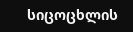სიცოცხლის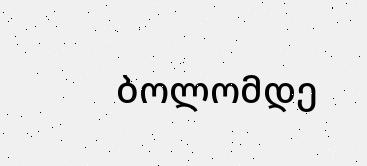ბოლომდე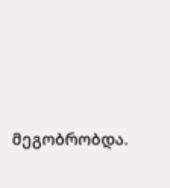მეგობრობდა.